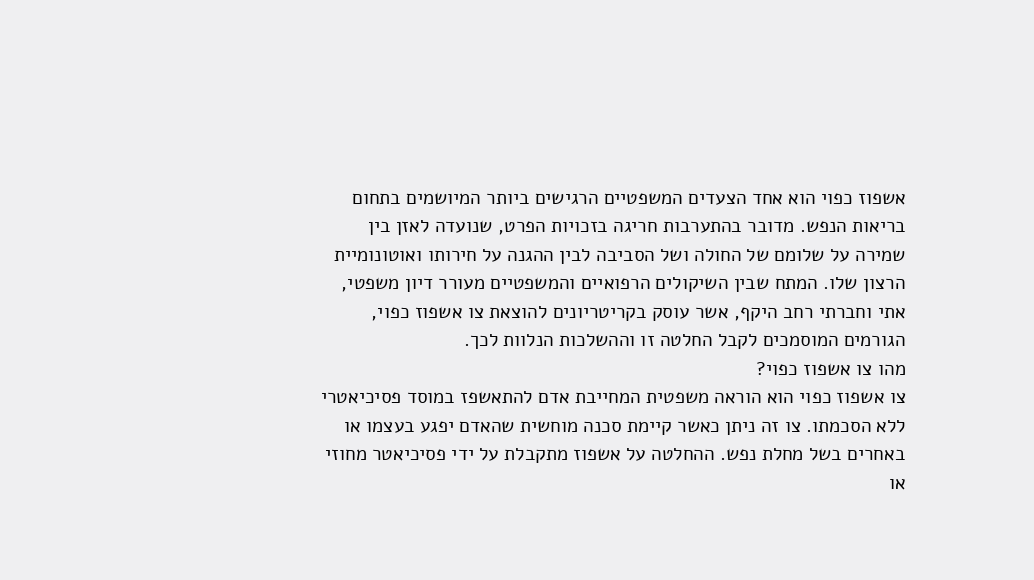אשפוז כפוי הוא אחד הצעדים המשפטיים הרגישים ביותר המיושמים בתחום בריאות הנפש. מדובר בהתערבות חריגה בזכויות הפרט, שנועדה לאזן בין שמירה על שלומם של החולה ושל הסביבה לבין ההגנה על חירותו ואוטונומיית הרצון שלו. המתח שבין השיקולים הרפואיים והמשפטיים מעורר דיון משפטי, אתי וחברתי רחב היקף, אשר עוסק בקריטריונים להוצאת צו אשפוז כפוי, הגורמים המוסמכים לקבל החלטה זו וההשלכות הנלוות לכך.
מהו צו אשפוז כפוי?
צו אשפוז כפוי הוא הוראה משפטית המחייבת אדם להתאשפז במוסד פסיכיאטרי ללא הסכמתו. צו זה ניתן כאשר קיימת סכנה מוחשית שהאדם יפגע בעצמו או באחרים בשל מחלת נפש. ההחלטה על אשפוז מתקבלת על ידי פסיכיאטר מחוזי או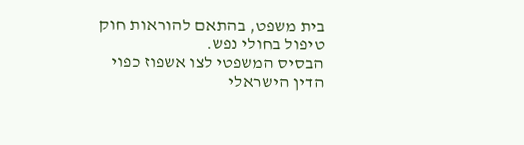בית משפט, בהתאם להוראות חוק טיפול בחולי נפש.
הבסיס המשפטי לצו אשפוז כפוי
הדין הישראלי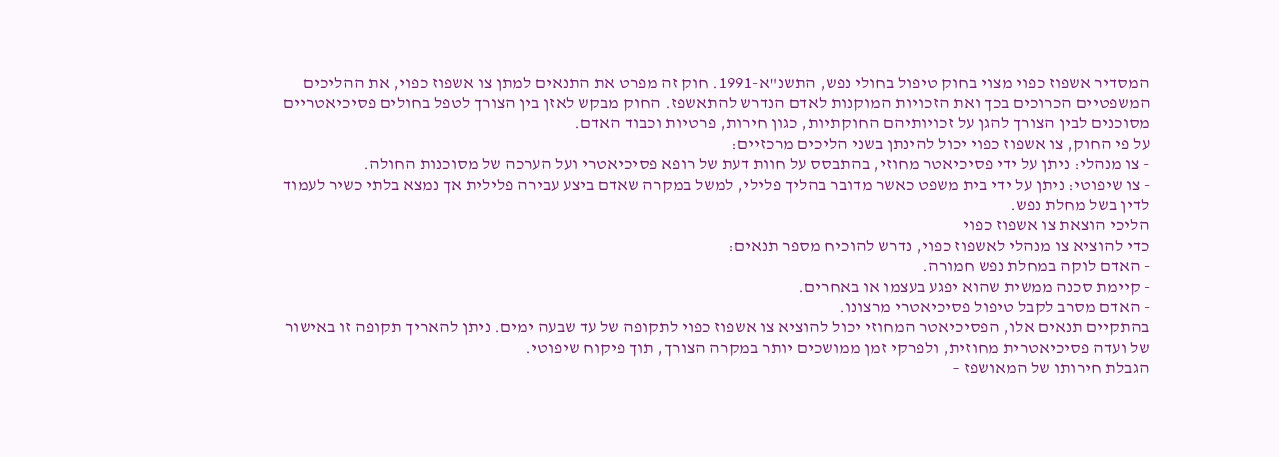המסדיר אשפוז כפוי מצוי בחוק טיפול בחולי נפש, התשנ"א-1991. חוק זה מפרט את התנאים למתן צו אשפוז כפוי, את ההליכים המשפטיים הכרוכים בכך ואת הזכויות המוקנות לאדם הנדרש להתאשפז. החוק מבקש לאזן בין הצורך לטפל בחולים פסיכיאטריים מסוכנים לבין הצורך להגן על זכויותיהם החוקתיות, כגון חירות, פרטיות וכבוד האדם.
על פי החוק, צו אשפוז כפוי יכול להינתן בשני הליכים מרכזיים:
- צו מנהלי: ניתן על ידי פסיכיאטר מחוזי, בהתבסס על חוות דעת של רופא פסיכיאטרי ועל הערכה של מסוכנות החולה.
- צו שיפוטי: ניתן על ידי בית משפט כאשר מדובר בהליך פלילי, למשל במקרה שאדם ביצע עבירה פלילית אך נמצא בלתי כשיר לעמוד לדין בשל מחלת נפש.
הליכי הוצאת צו אשפוז כפוי
כדי להוציא צו מנהלי לאשפוז כפוי, נדרש להוכיח מספר תנאים:
- האדם לוקה במחלת נפש חמורה.
- קיימת סכנה ממשית שהוא יפגע בעצמו או באחרים.
- האדם מסרב לקבל טיפול פסיכיאטרי מרצונו.
בהתקיים תנאים אלו, הפסיכיאטר המחוזי יכול להוציא צו אשפוז כפוי לתקופה של עד שבעה ימים. ניתן להאריך תקופה זו באישור של ועדה פסיכיאטרית מחוזית, ולפרקי זמן ממושכים יותר במקרה הצורך, תוך פיקוח שיפוטי.
הגבלת חירותו של המאושפז –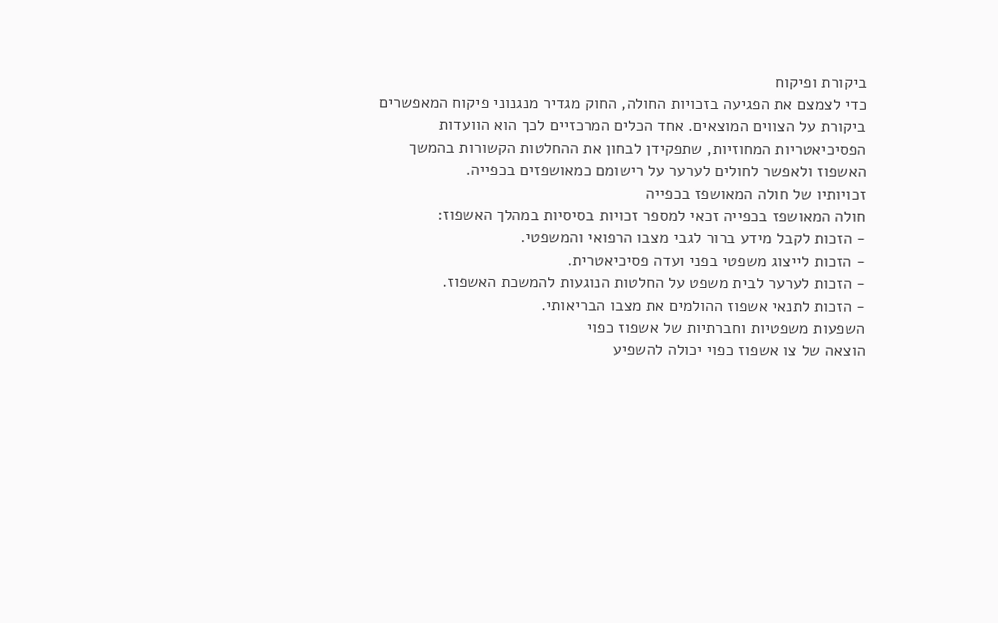ביקורת ופיקוח
כדי לצמצם את הפגיעה בזכויות החולה, החוק מגדיר מנגנוני פיקוח המאפשרים ביקורת על הצווים המוצאים. אחד הכלים המרכזיים לכך הוא הוועדות הפסיכיאטריות המחוזיות, שתפקידן לבחון את ההחלטות הקשורות בהמשך האשפוז ולאפשר לחולים לערער על רישומם כמאושפזים בכפייה.
זכויותיו של חולה המאושפז בכפייה
חולה המאושפז בכפייה זכאי למספר זכויות בסיסיות במהלך האשפוז:
- הזכות לקבל מידע ברור לגבי מצבו הרפואי והמשפטי.
- הזכות לייצוג משפטי בפני ועדה פסיכיאטרית.
- הזכות לערער לבית משפט על החלטות הנוגעות להמשכת האשפוז.
- הזכות לתנאי אשפוז ההולמים את מצבו הבריאותי.
השפעות משפטיות וחברתיות של אשפוז כפוי
הוצאה של צו אשפוז כפוי יכולה להשפיע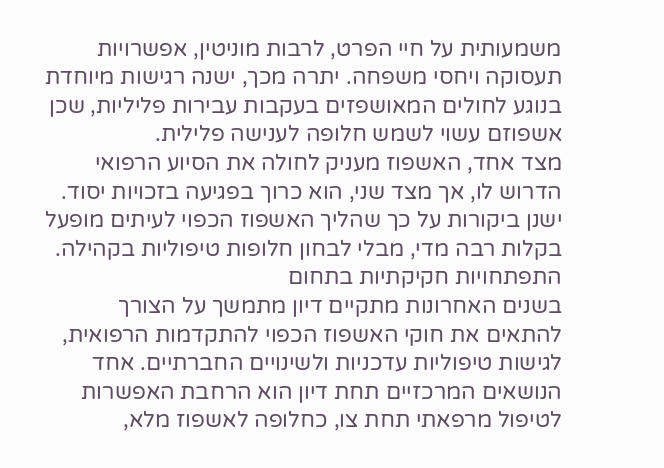משמעותית על חיי הפרט, לרבות מוניטין, אפשרויות תעסוקה ויחסי משפחה. יתרה מכך, ישנה רגישות מיוחדת בנוגע לחולים המאושפזים בעקבות עבירות פליליות, שכן אשפוזם עשוי לשמש חלופה לענישה פלילית.
מצד אחד, האשפוז מעניק לחולה את הסיוע הרפואי הדרוש לו, אך מצד שני, הוא כרוך בפגיעה בזכויות יסוד. ישנן ביקורות על כך שהליך האשפוז הכפוי לעיתים מופעל בקלות רבה מדי, מבלי לבחון חלופות טיפוליות בקהילה.
התפתחויות חקיקתיות בתחום
בשנים האחרונות מתקיים דיון מתמשך על הצורך להתאים את חוקי האשפוז הכפוי להתקדמות הרפואית, לגישות טיפוליות עדכניות ולשינויים החברתיים. אחד הנושאים המרכזיים תחת דיון הוא הרחבת האפשרות לטיפול מרפאתי תחת צו, כחלופה לאשפוז מלא,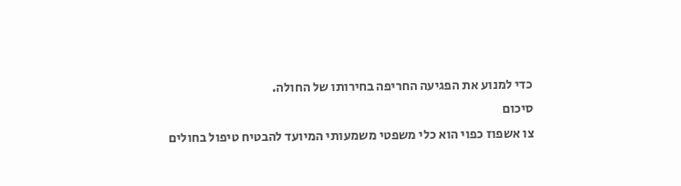כדי למנוע את הפגיעה החריפה בחירותו של החולה.
סיכום
צו אשפוז כפוי הוא כלי משפטי משמעותי המיועד להבטיח טיפול בחולים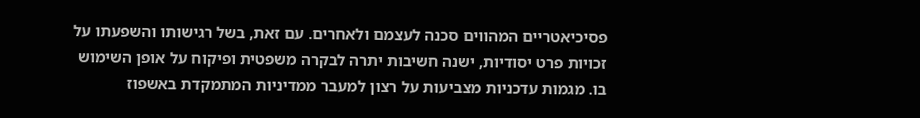פסיכיאטריים המהווים סכנה לעצמם ולאחרים. עם זאת, בשל רגישותו והשפעתו על זכויות פרט יסודיות, ישנה חשיבות יתרה לבקרה משפטית ופיקוח על אופן השימוש בו. מגמות עדכניות מצביעות על רצון למעבר ממדיניות המתמקדת באשפוז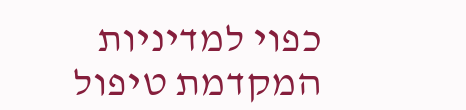כפוי למדיניות המקדמת טיפול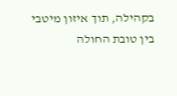בקהילה, תוך איזון מיטבי בין טובת החולה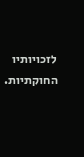לזכויותיו החוקתיות.